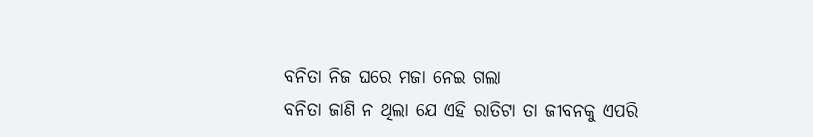ବନିତା ନିଜ ଘରେ ମଜା ନେଇ ଗଲା
ବନିତା ଜାଣି ନ ଥିଲା ଯେ ଏହି ରାତିଟା ତା ଜୀବନକୁ ଏପରି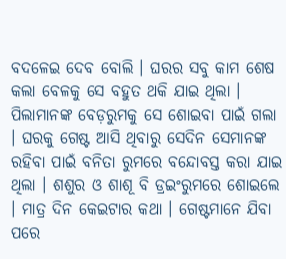ବଦଳେଇ ଦେବ ବୋଲି । ଘରର ସବୁ କାମ ଶେଷ କଲା ବେଳକୁ ସେ ବହୁତ ଥକି ଯାଇ ଥିଲା । ପିଲାମାନଙ୍କ ବେଡ଼ରୁମକୁ ସେ ଶୋଇବା ପାଇଁ ଗଲା । ଘରକୁ ଗେଷ୍ଟ ଆସି ଥିବାରୁ ସେଦିନ ସେମାନଙ୍କ ରହିବା ପାଇଁ ବନିତା ରୁମରେ ବନ୍ଦୋବସ୍ତ କରା ଯାଇ ଥିଲା । ଶଶୁର ଓ ଶାଶୂ ବି ଡ୍ରଇଂରୁମରେ ଶୋଇଲେ । ମାତ୍ର ଦିନ କେଇଟାର କଥା । ଗେଷ୍ଟମାନେ ଯିବା ପରେ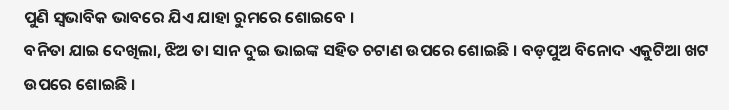ପୁଣି ସ୍ୱଭାବିକ ଭାବରେ ଯିଏ ଯାହା ରୁମରେ ଶୋଇବେ ।
ବନିତା ଯାଇ ଦେଖିଲା, ଝିଅ ତା ସାନ ଦୁଇ ଭାଇଙ୍କ ସହିତ ଚଟାଣ ଉପରେ ଶୋଇଛି । ବଡ଼ପୁଅ ବିନୋଦ ଏକୁଟିଆ ଖଟ ଉପରେ ଶୋଇଛି ।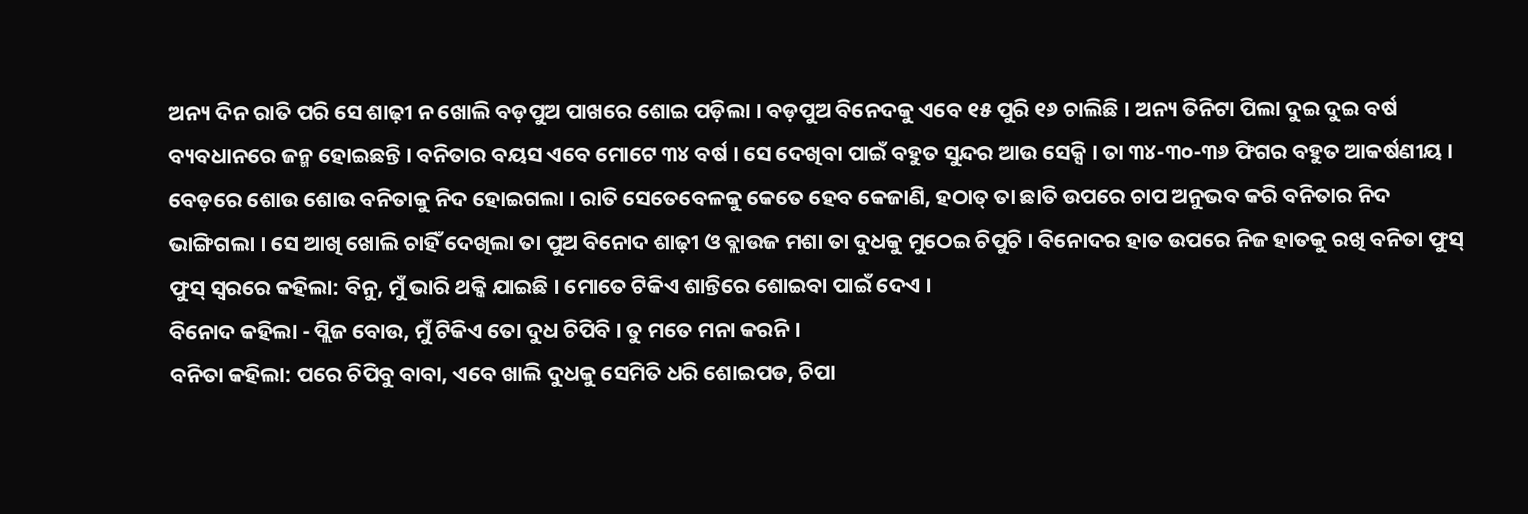ଅନ୍ୟ ଦିନ ରାତି ପରି ସେ ଶାଢ଼ୀ ନ ଖୋଲି ବଡ଼ପୁଅ ପାଖରେ ଶୋଇ ପଡ଼ିଲା । ବଡ଼ପୁଅ ବିନେଦକୁ ଏବେ ୧୫ ପୁରି ୧୬ ଚାଲିଛି । ଅନ୍ୟ ତିନିଟା ପିଲା ଦୁଇ ଦୁଇ ବର୍ଷ ବ୍ୟବଧାନରେ ଜନ୍ମ ହୋଇଛନ୍ତି । ବନିତାର ବୟସ ଏବେ ମୋଟେ ୩୪ ବର୍ଷ । ସେ ଦେଖିବା ପାଇଁ ବହୁତ ସୁନ୍ଦର ଆଉ ସେକ୍ସି । ତା ୩୪-୩୦-୩୬ ଫିଗର ବହୁତ ଆକର୍ଷଣୀୟ । ବେଡ଼ରେ ଶୋଉ ଶୋଉ ବନିତାକୁ ନିଦ ହୋଇଗଲା । ରାତି ସେତେବେଳକୁ କେତେ ହେବ କେଜାଣି, ହଠାତ୍ ତା ଛାତି ଉପରେ ଚାପ ଅନୁଭବ କରି ବନିତାର ନିଦ ଭାଙ୍ଗିଗଲା । ସେ ଆଖି ଖୋଲି ଚାହିଁ ଦେଖିଲା ତା ପୁଅ ବିନୋଦ ଶାଢ଼ୀ ଓ ବ୍ଲାଉଜ ମଶା ତା ଦୁଧକୁ ମୁଠେଇ ଚିପୁଚି । ବିନୋଦର ହାତ ଉପରେ ନିଜ ହାତକୁ ରଖି ବନିତା ଫୁସ୍ ଫୁସ୍ ସ୍ୱରରେ କହିଲା: ବିନୁ, ମୁଁ ଭାରି ଥକ୍କି ଯାଇଛି । ମୋତେ ଟିକିଏ ଶାନ୍ତିରେ ଶୋଇବା ପାଇଁ ଦେଏ ।
ବିନୋଦ କହିଲା - ପ୍ଲିଜ ବୋଉ, ମୁଁ ଟିକିଏ ତୋ ଦୁଧ ଚିପିବି । ତୁ ମତେ ମନା କରନି ।
ବନିତା କହିଲା: ପରେ ଚିପିବୁ ବାବା, ଏବେ ଖାଲି ଦୁଧକୁ ସେମିତି ଧରି ଶୋଇପଡ, ଚିପା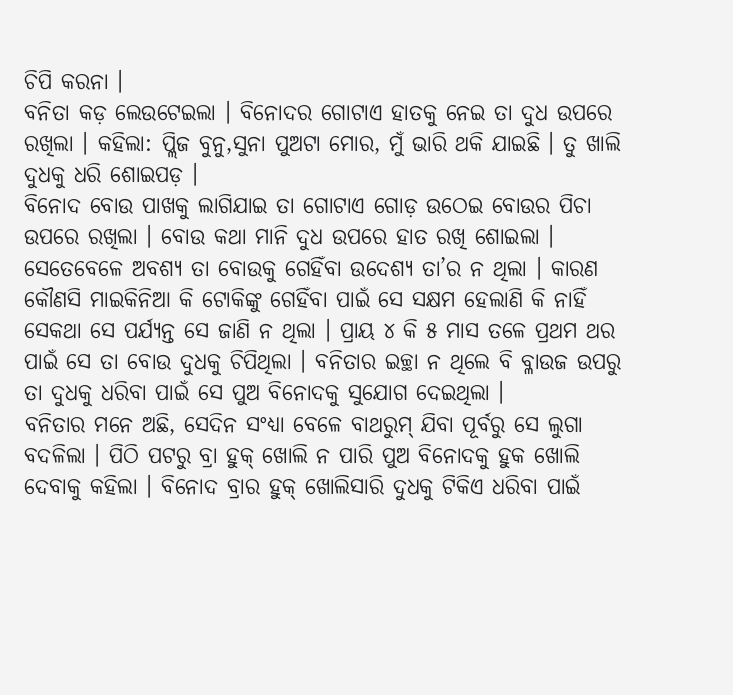ଚିପି କରନା ।
ବନିତା କଡ଼ ଲେଉଟେଇଲା । ବିନୋଦର ଗୋଟାଏ ହାତକୁ ନେଇ ତା ଦୁଧ ଉପରେ ରଖିଲା । କହିଲା: ପ୍ଲିଜ ବୁନୁ,ସୁନା ପୁଅଟା ମୋର, ମୁଁ ଭାରି ଥକି ଯାଇଛି । ତୁ ଖାଲି ଦୁଧକୁ ଧରି ଶୋଇପଡ଼ ।
ବିନୋଦ ବୋଉ ପାଖକୁ ଲାଗିଯାଇ ତା ଗୋଟାଏ ଗୋଡ଼ ଉଠେଇ ବୋଉର ପିଚା ଉପରେ ରଖିଲା । ବୋଉ କଥା ମାନି ଦୁଧ ଉପରେ ହାତ ରଖି ଶୋଇଲା । ସେତେବେଳେ ଅବଶ୍ୟ ତା ବୋଉକୁ ଗେହିଁବା ଉଦେଶ୍ୟ ତା’ର ନ ଥିଲା । କାରଣ କୌଣସି ମାଇକିନିଆ କି ଟୋକିଙ୍କୁ ଗେହିଁବା ପାଇଁ ସେ ସକ୍ଷମ ହେଲାଣି କି ନାହିଁ ସେକଥା ସେ ପର୍ଯ୍ୟନ୍ତ ସେ ଜାଣି ନ ଥିଲା । ପ୍ରାୟ ୪ କି ୫ ମାସ ତଳେ ପ୍ରଥମ ଥର ପାଇଁ ସେ ତା ବୋଉ ଦୁଧକୁ ଚିପିଥିଲା । ବନିତାର ଇଚ୍ଛା ନ ଥିଲେ ବି ବ୍ଳାଉଜ ଉପରୁ ତା ଦୁଧକୁ ଧରିବା ପାଇଁ ସେ ପୁଅ ବିନୋଦକୁ ସୁଯୋଗ ଦେଇଥିଲା ।
ବନିତାର ମନେ ଅଛି, ସେଦିନ ସଂଧ୍ୟା ବେଳେ ବାଥରୁମ୍ ଯିବା ପୂର୍ବରୁ ସେ ଲୁଗା ବଦଳିଲା । ପିଠି ପଟରୁ ବ୍ରା ହୁକ୍ ଖୋଲି ନ ପାରି ପୁଅ ବିନୋଦକୁ ହୁକ ଖୋଲି ଦେବାକୁ କହିଲା । ବିନୋଦ ବ୍ରାର ହୁକ୍ ଖୋଲିସାରି ଦୁଧକୁ ଟିକିଏ ଧରିବା ପାଇଁ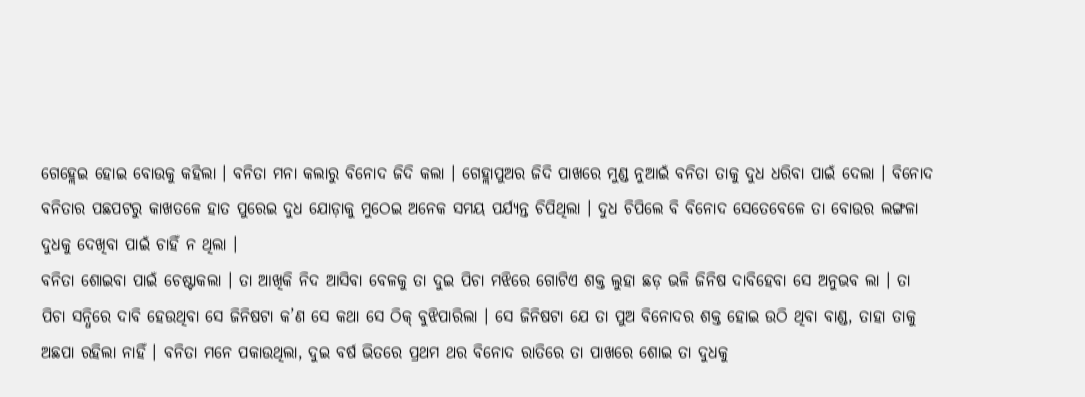ଗେହ୍ଲେଇ ହୋଇ ବୋଉକୁ କହିଲା । ବନିତା ମନା କଲାରୁ ବିନୋଦ ଜିଦି କଲା । ଗେହ୍ଲାପୁଅର ଜିଦି ପାଖରେ ମୁଣ୍ଡ ନୁଆଇଁ ବନିତା ତାକୁ ଦୁଧ ଧରିବା ପାଇଁ ଦେଲା । ବିନୋଦ ବନିତାର ପଛପଟରୁ କାଖତଳେ ହାତ ପୁରେଇ ଦୁଧ ଯୋଡ଼ାକୁ ମୁଠେଇ ଅନେକ ସମୟ ପର୍ଯ୍ୟନ୍ତ ଚିପିଥିଲା । ଦୁଧ ଚିପିଲେ ବି ବିନୋଦ ସେତେବେଳେ ତା ବୋଉର ଲଙ୍ଗଳା ଦୁଧକୁ ଦେଖିବା ପାଇଁ ଚାହିଁ ନ ଥିଲା ।
ବନିତା ଶୋଇବା ପାଇଁ ଚେଷ୍ଟାକଲା । ତା ଆଖିକି ନିଦ ଆସିବା ବେଳକୁ ତା ଦୁଇ ପିଚା ମଝିରେ ଗୋଟିଏ ଶକ୍ତ ଲୁହା ଛଡ଼ ଭଳି ଜିନିଷ ଦାବିହେବା ସେ ଅନୁଭବ ଲା । ତା ପିଚା ସନ୍ଧିରେ ଦାବି ହେଉଥିବା ସେ ଜିନିଷଟା କ’ଣ ସେ କଥା ସେ ଠିକ୍ ବୁଝିପାରିଲା । ସେ ଜିନିଷଟା ଯେ ତା ପୁଅ ବିନୋଦର ଶକ୍ତ ହୋଇ ଉଠି ଥିବା ବାଣ୍ଡ, ତାହା ତାକୁ ଅଛପା ରହିଲା ନାହିଁ । ବନିତା ମନେ ପକାଉଥିଲା, ଦୁଇ ବର୍ଷ ଭିତରେ ପ୍ରଥମ ଥର ବିନୋଦ ରାତିରେ ତା ପାଖରେ ଶୋଇ ତା ଦୁଧକୁ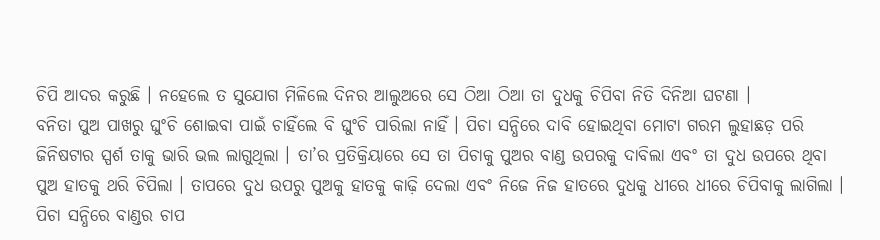ଚିପି ଆଦର କରୁଛି । ନହେଲେ ତ ସୁଯୋଗ ମିଳିଲେ ଦିନର ଆଲୁଅରେ ସେ ଠିଆ ଠିଆ ତା ଦୁଧକୁ ଚିପିବା ନିତି ଦିନିଆ ଘଟଣା ।
ବନିତା ପୁଅ ପାଖରୁ ଘୁଂଚି ଶୋଇବା ପାଇଁ ଚାହିଁଲେ ବି ଘୁଂଚି ପାରିଲା ନାହିଁ । ପିଚା ସନ୍ଧିରେ ଦାବି ହୋଇଥିବା ମୋଟା ଗରମ ଲୁହାଛଡ଼ ପରି ଜିନିଷଟାର ସ୍ପର୍ଶ ତାକୁ ଭାରି ଭଲ ଲାଗୁଥିଲା । ତା’ର ପ୍ରତିକ୍ରିୟାରେ ସେ ତା ପିଚାକୁ ପୁଅର ବାଣ୍ଡ ଉପରକୁ ଦାବିଲା ଏବଂ ତା ଦୁଧ ଉପରେ ଥିବା ପୁଅ ହାତକୁ ଥରି ଚିପିଲା । ତାପରେ ଦୁଧ ଉପରୁ ପୁଅକୁ ହାତକୁ କାଢ଼ି ଦେଲା ଏବଂ ନିଜେ ନିଜ ହାତରେ ଦୁଧକୁ ଧୀରେ ଧୀରେ ଚିପିବାକୁ ଲାଗିଲା । ପିଚା ସନ୍ଧିରେ ବାଣ୍ଡର ଚାପ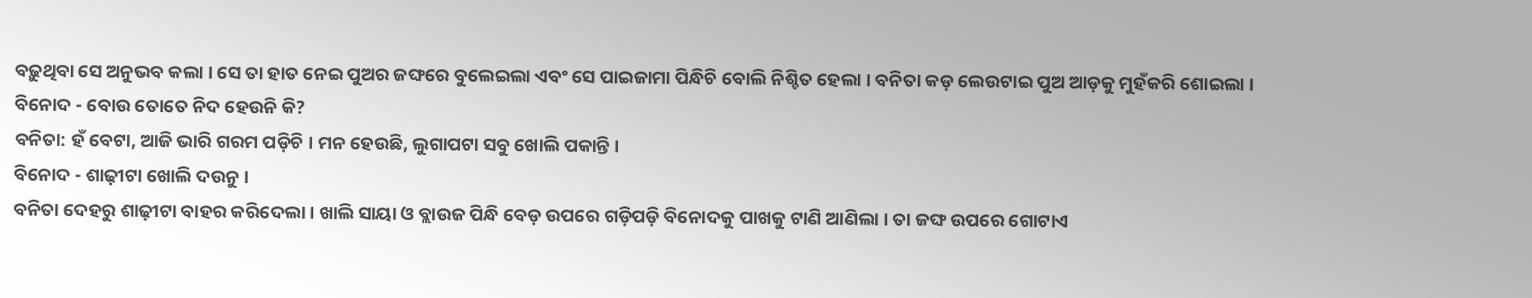ବଢ଼ୁଥିବା ସେ ଅନୁଭବ କଲା । ସେ ତା ହାତ ନେଇ ପୁଅର ଜଙ୍ଘରେ ବୁଲେଇଲା ଏବଂ ସେ ପାଇଜାମା ପିନ୍ଧିଚି ବୋଲି ନିଶ୍ଚିତ ହେଲା । ବନିତା କଡ଼ ଲେଉଟାଇ ପୁଅ ଆଡ଼କୁ ମୁହଁକରି ଶୋଇଲା ।
ବିନୋଦ - ବୋଉ ତୋତେ ନିଦ ହେଉନି କି?
ବନିତା: ହଁ ବେଟା, ଆଜି ଭାରି ଗରମ ପଡ଼ିଚି । ମନ ହେଉଛି, ଲୁଗାପଟା ସବୁ ଖୋଲି ପକାନ୍ତି ।
ବିନୋଦ - ଶାଢ଼ୀଟା ଖୋଲି ଦଉନୁ ।
ବନିତା ଦେହରୁ ଶାଢ଼ୀଟା ବାହର କରିଦେଲା । ଖାଲି ସାୟା ଓ ବ୍ଲାଉଜ ପିନ୍ଧି ବେଡ଼ ଉପରେ ଗଡ଼ିପଡ଼ି ବିନୋଦକୁ ପାଖକୁ ଟାଣି ଆଣିଲା । ତା ଜଙ୍ଘ ଉପରେ ଗୋଟାଏ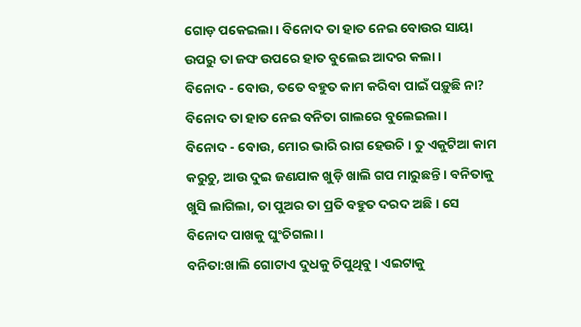ଗୋଡ଼ ପକେଇଲା । ବିନୋଦ ତା ହାତ ନେଇ ବୋଉର ସାୟା ଉପରୁ ତା ଜଙ୍ଘ ଉପରେ ହାତ ବୁଲେଇ ଆଦର କଲା ।
ବିନୋଦ - ବୋଉ, ତତେ ବହୁତ କାମ କରିବା ପାଇଁ ପଡ଼ୁଛି ନା?
ବିନୋଦ ତା ହାତ ନେଇ ବନିତା ଗାଲରେ ବୁଲେଇଲା ।
ବିନୋଦ - ବୋଉ, ମୋର ଭାରି ରାଗ ହେଉଚି । ତୁ ଏକୁଟିଆ କାମ କରୁଚୁ, ଆଉ ଦୁଇ ଜଣଯାକ ଖୁଡ଼ି ଖାଲି ଗପ ମାରୁଛନ୍ତି । ବନିତାକୁ ଖୁସି ଲାଗିଲା, ତା ପୁଅର ତା ପ୍ରତି ବହୁତ ଦରଦ ଅଛି । ସେ ବିନୋଦ ପାଖକୁ ଘୁଂଚିଗଲା ।
ବନିତା:ଖାଲି ଗୋଟାଏ ଦୁଧକୁ ଚିପୁଥିବୁ । ଏଇଟାକୁ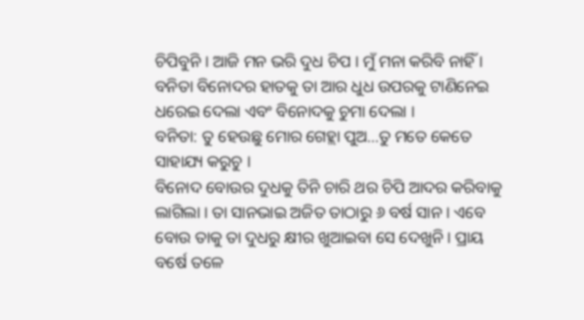ଚିପିବୁନି । ଆଜି ମନ ଭରି ଦୁଧ ଚିପ । ମୁଁ ମନା କରିବି ନାହିଁ । ବନିତା ବିନୋଦର ହାତକୁ ତା ଆର ଧୁଧ ଉପରକୁ ଟାଣିନେଇ ଧରେଇ ଦେଲା ଏବଂ ବିନୋଦକୁ ଚୁମା ଦେଲା ।
ବନିତା: ତୁ ହେଉଛୁ ମୋର ଗେହ୍ଲା ପୁଅ...ତୁ ମତେ କେତେ ସାହାଯ୍ୟ କରୁଚୁ ।
ବିନୋଦ ବୋଉର ଦୁଧକୁ ତିନି ଚାରି ଥର ଚିପି ଆଦର କରିବାକୁ ଲାଗିଲା । ତା ସାନଭାଇ ଅଜିତ ତାଠାରୁ ୬ ବର୍ଷ ସାନ । ଏବେ ବୋଉ ତାକୁ ତା ଦୁଧରୁ କ୍ଷୀର ଖୁଆଇବା ସେ ଦେଖୁନି । ପ୍ରାୟ ବର୍ଷେ ତଳେ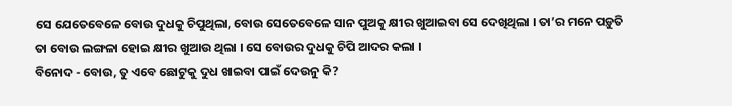ସେ ଯେତେବେଳେ ବୋଉ ଦୁଧକୁ ଚିପୁଥିଲା, ବୋଉ ସେତେବେଳେ ସାନ ପୁଅକୁ କ୍ଷୀର ଖୁଆଇବା ସେ ଦେଖିଥିଲା । ତା’ର ମନେ ପଡ଼ୁତି ତା ବୋଉ ଲଙ୍ଗଳା ହୋଇ କ୍ଷୀର ଖୁଆଉ ଥିଲା । ସେ ବୋଉର ଦୁଧକୁ ଚିପି ଆଦର କଲା ।
ବିନୋଦ - ବୋଉ, ତୁ ଏବେ ଛୋଟୁକୁ ଦୁଧ ଖାଇବା ପାଇଁ ଦେଉନୁ କି?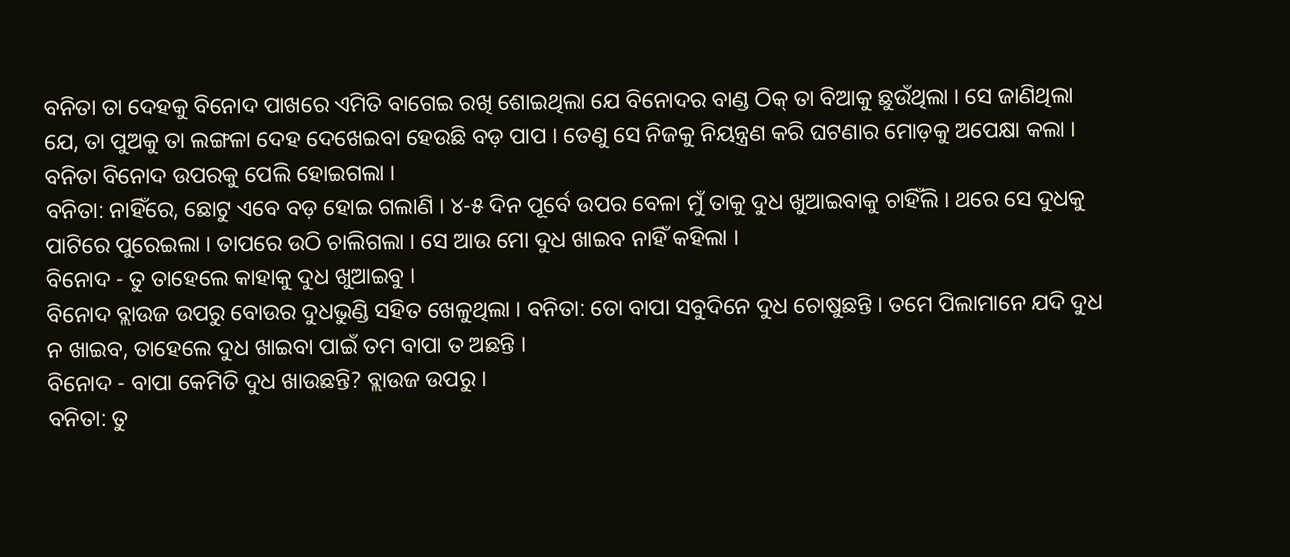ବନିତା ତା ଦେହକୁ ବିନୋଦ ପାଖରେ ଏମିତି ବାଗେଇ ରଖି ଶୋଇଥିଲା ଯେ ବିନୋଦର ବାଣ୍ଡ ଠିକ୍ ତା ବିଆକୁ ଛୁଉଁଥିଲା । ସେ ଜାଣିଥିଲା ଯେ, ତା ପୁଅକୁ ତା ଲଙ୍ଗଳା ଦେହ ଦେଖେଇବା ହେଉଛି ବଡ଼ ପାପ । ତେଣୁ ସେ ନିଜକୁ ନିୟନ୍ତ୍ରଣ କରି ଘଟଣାର ମୋଡ଼କୁ ଅପେକ୍ଷା କଲା । ବନିତା ବିନୋଦ ଉପରକୁ ପେଲି ହୋଇଗଲା ।
ବନିତା: ନାହିଁରେ, ଛୋଟୁ ଏବେ ବଡ଼ ହୋଇ ଗଲାଣି । ୪-୫ ଦିନ ପୂର୍ବେ ଉପର ବେଳା ମୁଁ ତାକୁ ଦୁଧ ଖୁଆଇବାକୁ ଚାହିଁଲି । ଥରେ ସେ ଦୁଧକୁ ପାଟିରେ ପୁରେଇଲା । ତାପରେ ଉଠି ଚାଲିଗଲା । ସେ ଆଉ ମୋ ଦୁଧ ଖାଇବ ନାହିଁ କହିଲା ।
ବିନୋଦ - ତୁ ତାହେଲେ କାହାକୁ ଦୁଧ ଖୁଆଇବୁ ।
ବିନୋଦ ବ୍ଲାଉଜ ଉପରୁ ବୋଉର ଦୁଧଭୁଣ୍ଡି ସହିତ ଖେଳୁଥିଲା । ବନିତା: ତୋ ବାପା ସବୁଦିନେ ଦୁଧ ଚୋଷୁଛନ୍ତି । ତମେ ପିଲାମାନେ ଯଦି ଦୁଧ ନ ଖାଇବ, ତାହେଲେ ଦୁଧ ଖାଇବା ପାଇଁ ତମ ବାପା ତ ଅଛନ୍ତି ।
ବିନୋଦ - ବାପା କେମିତି ଦୁଧ ଖାଉଛନ୍ତି? ବ୍ଲାଉଜ ଉପରୁ ।
ବନିତା: ତୁ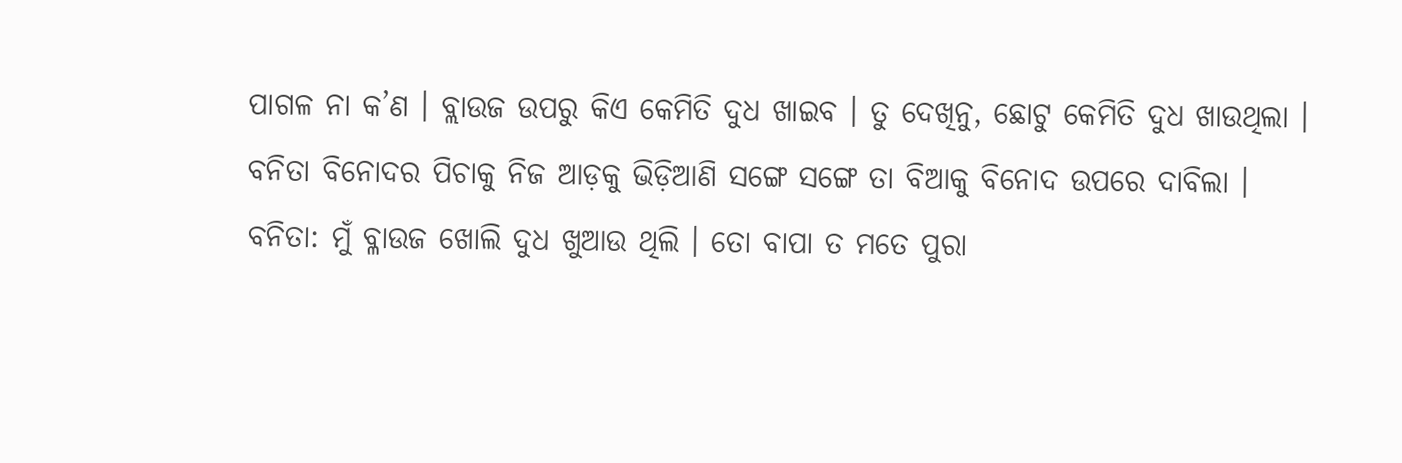ପାଗଳ ନା କ’ଣ । ବ୍ଲାଉଜ ଉପରୁ କିଏ କେମିତି ଦୁଧ ଖାଇବ । ତୁ ଦେଖିନୁ, ଛୋଟୁ କେମିତି ଦୁଧ ଖାଉଥିଲା ।
ବନିତା ବିନୋଦର ପିଚାକୁ ନିଜ ଆଡ଼କୁ ଭିଡ଼ିଆଣି ସଙ୍ଗେ ସଙ୍ଗେ ତା ବିଆକୁ ବିନୋଦ ଉପରେ ଦାବିଲା ।
ବନିତା: ମୁଁ ବ୍ଳାଉଜ ଖୋଲି ଦୁଧ ଖୁଆଉ ଥିଲି । ତୋ ବାପା ତ ମତେ ପୁରା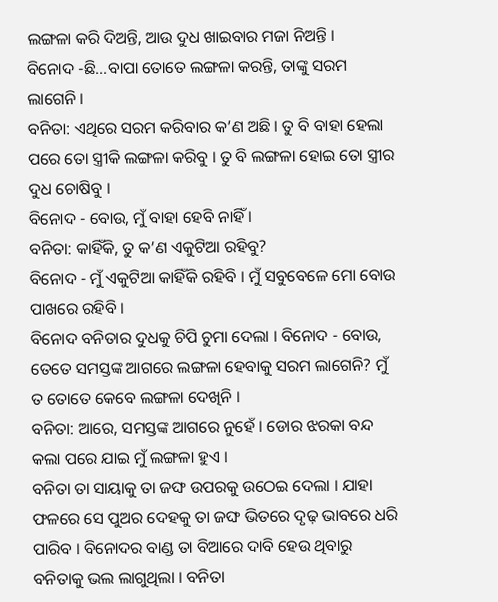ଲଙ୍ଗଳା କରି ଦିଅନ୍ତି, ଆଉ ଦୁଧ ଖାଇବାର ମଜା ନିଅନ୍ତି ।
ବିନୋଦ -ଛି...ବାପା ତୋତେ ଲଙ୍ଗଳା କରନ୍ତି, ତାଙ୍କୁ ସରମ ଲାଗେନି ।
ବନିତା: ଏଥିରେ ସରମ କରିବାର କ’ଣ ଅଛି । ତୁ ବି ବାହା ହେଲା ପରେ ତୋ ସ୍ତ୍ରୀକି ଲଙ୍ଗଳା କରିବୁ । ତୁ ବି ଲଙ୍ଗଳା ହୋଇ ତୋ ସ୍ତ୍ରୀର ଦୁଧ ଚୋଷିବୁ ।
ବିନୋଦ - ବୋଉ, ମୁଁ ବାହା ହେବି ନାହିଁ ।
ବନିତା: କାହିଁକି, ତୁ କ’ଣ ଏକୁଟିଆ ରହିବୁ?
ବିନୋଦ - ମୁଁ ଏକୁଟିଆ କାହିଁକି ରହିବି । ମୁଁ ସବୁବେଳେ ମୋ ବୋଉ ପାଖରେ ରହିବି ।
ବିନୋଦ ବନିତାର ଦୁଧକୁ ଚିପି ଚୁମା ଦେଲା । ବିନୋଦ - ବୋଉ, ତେତେ ସମସ୍ତଙ୍କ ଆଗରେ ଲଙ୍ଗଳା ହେବାକୁ ସରମ ଲାଗେନି? ମୁଁ ତ ତୋତେ କେବେ ଲଙ୍ଗଳା ଦେଖିନି ।
ବନିତା: ଆରେ, ସମସ୍ତଙ୍କ ଆଗରେ ନୁହେଁ । ଡୋର ଝରକା ବନ୍ଦ କଲା ପରେ ଯାଇ ମୁଁ ଲଙ୍ଗଳା ହୁଏ ।
ବନିତା ତା ସାୟାକୁ ତା ଜଙ୍ଘ ଉପରକୁ ଉଠେଇ ଦେଲା । ଯାହା ଫଳରେ ସେ ପୁଅର ଦେହକୁ ତା ଜଙ୍ଘ ଭିତରେ ଦୃଢ଼ ଭାବରେ ଧରି ପାରିବ । ବିନୋଦର ବାଣ୍ଡ ତା ବିଆରେ ଦାବି ହେଉ ଥିବାରୁ ବନିତାକୁ ଭଲ ଲାଗୁଥିଲା । ବନିତା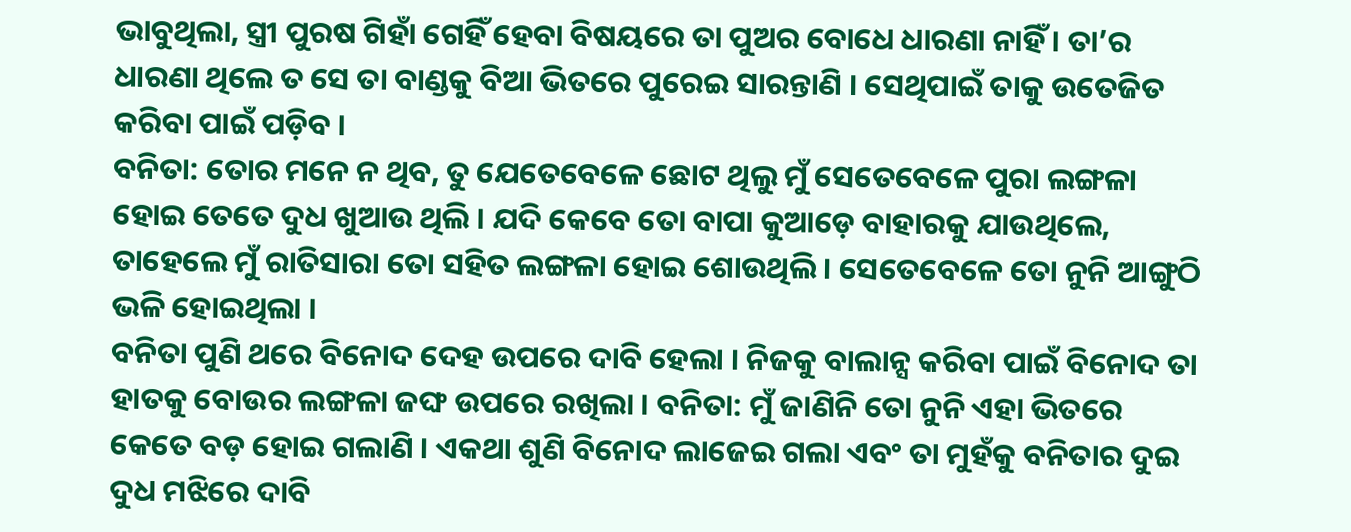ଭାବୁଥିଲା, ସ୍ତ୍ରୀ ପୁରଷ ଗିହାଁ ଗେହିଁ ହେବା ବିଷୟରେ ତା ପୁଅର ବୋଧେ ଧାରଣା ନାହିଁ । ତା’ର ଧାରଣା ଥିଲେ ତ ସେ ତା ବାଣ୍ଡକୁ ବିଆ ଭିତରେ ପୁରେଇ ସାରନ୍ତାଣି । ସେଥିପାଇଁ ତାକୁ ଉତେଜିତ କରିବା ପାଇଁ ପଡ଼ିବ ।
ବନିତା: ତୋର ମନେ ନ ଥିବ, ତୁ ଯେତେବେଳେ ଛୋଟ ଥିଲୁ ମୁଁ ସେତେବେଳେ ପୁରା ଲଙ୍ଗଳା ହୋଇ ତେତେ ଦୁଧ ଖୁଆଉ ଥିଲି । ଯଦି କେବେ ତୋ ବାପା କୁଆଡ଼େ ବାହାରକୁ ଯାଉଥିଲେ, ତାହେଲେ ମୁଁ ରାତିସାରା ତୋ ସହିତ ଲଙ୍ଗଳା ହୋଇ ଶୋଉଥିଲି । ସେତେବେଳେ ତୋ ନୁନି ଆଙ୍ଗୁଠି ଭଳି ହୋଇଥିଲା ।
ବନିତା ପୁଣି ଥରେ ବିନୋଦ ଦେହ ଉପରେ ଦାବି ହେଲା । ନିଜକୁ ବାଲାନ୍ସ କରିବା ପାଇଁ ବିନୋଦ ତା ହାତକୁ ବୋଉର ଲଙ୍ଗଳା ଜଙ୍ଘ ଉପରେ ରଖିଲା । ବନିତା: ମୁଁ ଜାଣିନି ତୋ ନୁନି ଏହା ଭିତରେ କେତେ ବଡ଼ ହୋଇ ଗଲାଣି । ଏକଥା ଶୁଣି ବିନୋଦ ଲାଜେଇ ଗଲା ଏବଂ ତା ମୁହଁକୁ ବନିତାର ଦୁଇ ଦୁଧ ମଝିରେ ଦାବି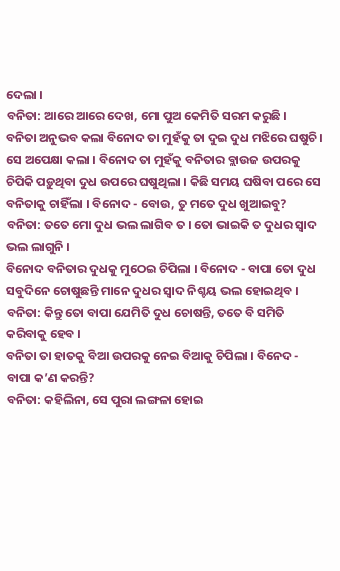ଦେଲା ।
ବନିତା: ଆରେ ଆରେ ଦେଖ, ମୋ ପୁଅ କେମିତି ସରମ କରୁଛି ।
ବନିତା ଅନୁଭବ କଲା ବିନୋଦ ତା ମୁହଁକୁ ତା ଦୁଇ ଦୁଧ ମଝିରେ ଘଷୁଚି । ସେ ଅପେକ୍ଷା କଲା । ବିନୋଦ ତା ମୁହଁକୁ ବନିତାର ବ୍ଲାଉଜ ଉପରକୁ ଚିପିକି ପଡ଼ୁଥିବା ଦୁଧ ଉପରେ ଘଷୁଥିଲା । କିଛି ସମୟ ଘଷିବା ପରେ ସେ ବନିତାକୁ ଚାହିଁଲା । ବିନୋଦ - ବୋଉ, ତୁ ମତେ ଦୁଧ ଖୁଆଇବୁ?
ବନିତା: ତତେ ମୋ ଦୁଧ ଭଲ ଲାଗିବ ତ । ତୋ ଭାଇକି ତ ଦୁଧର ସ୍ୱାଦ ଭଲ ଲାଗୁନି ।
ବିନୋଦ ବନିତାର ଦୁଧକୁ ମୁଠେଇ ଚିପିଲା । ବିନୋଦ - ବାପା ତୋ ଦୁଧ ସବୁଦିନେ ଚୋଷୁଛନ୍ତି ମାନେ ଦୁଧର ସ୍ୱାଦ ନିଶ୍ଚୟ ଭଲ ହୋଇଥିବ ।
ବନିତା: କିନ୍ତୁ ତୋ ବାପା ଯେମିତି ଦୁଧ ଚୋଷନ୍ତି, ତତେ ବି ସମିତି କରିବାକୁ ହେବ ।
ବନିତା ତା ହାତକୁ ବିଆ ଉପରକୁ ନେଇ ବିଆକୁ ଚିପିଲା । ବିନେଦ - ବାପା କ’ଣ କରନ୍ତି?
ବନିତା: କହିଲିନା, ସେ ପୁରା ଲଙ୍ଗଳା ହୋଇ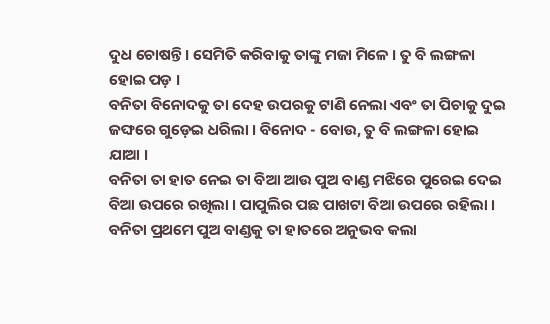ଦୁଧ ଚୋଷନ୍ତି । ସେମିତି କରିବାକୁ ତାଙ୍କୁ ମଜା ମିଳେ । ତୁ ବି ଲଙ୍ଗଳା ହୋଇ ପଡ଼ ।
ବନିତା ବିନୋଦକୁ ତା ଦେହ ଉପରକୁ ଟାଣି ନେଲା ଏବଂ ତା ପିଚାକୁ ଦୁଇ ଜଙ୍ଘରେ ଗୁଡ଼େଇ ଧରିଲା । ବିନୋଦ - ବୋଉ, ତୁ ବି ଲଙ୍ଗଳା ହୋଇ ଯାଆ ।
ବନିତା ତା ହାତ ନେଇ ତା ବିଆ ଆଉ ପୁଅ ବାଣ୍ଡ ମଝିରେ ପୁରେଇ ଦେଇ ବିଆ ଉପରେ ରଖିଲା । ପାପୁଲିର ପଛ ପାଖଟା ବିଆ ଉପରେ ରହିଲା । ବନିତା ପ୍ରଥମେ ପୁଅ ବାଣ୍ଡକୁ ତା ହାତରେ ଅନୁଭବ କଲା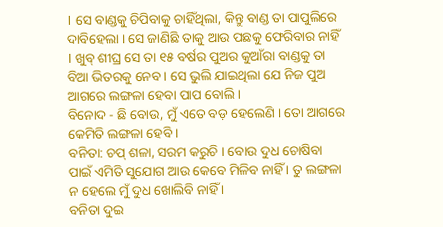। ସେ ବାଣ୍ଡକୁ ଚିପିବାକୁ ଚାହିଁଥିଲା, କିନ୍ତୁ ବାଣ୍ଡ ତା ପାପୁଲିରେ ଦାବିହେଲା । ସେ ଜାଣିଛି ତାକୁ ଆଉ ପଛକୁ ଫେରିବାର ନାହିଁ । ଖୁବ୍ ଶୀଘ୍ର ସେ ତା ୧୫ ବର୍ଷର ପୁଅର କୁଆଁରା ବାଣ୍ଡକୁ ତା ବିଆ ଭିତରକୁ ନେବ । ସେ ଭୁଲି ଯାଇଥିଲା ଯେ ନିଜ ପୁଅ ଆଗରେ ଲଙ୍ଗଳା ହେବା ପାପ ବୋଲି ।
ବିନୋଦ - ଛି ବୋଉ, ମୁଁ ଏତେ ବଡ଼ ହେଲେଣି । ତୋ ଆଗରେ କେମିତି ଲଙ୍ଗଳା ହେବି ।
ବନିତା: ଚପ୍ ଶଳା, ସରମ କରୁଚି । ବୋଉ ଦୁଧ ଚୋଷିବା ପାଇଁ ଏମିତି ସୁଯୋଗ ଆଉ କେବେ ମିଳିବ ନାହିଁ । ତୁ ଲଙ୍ଗଳା ନ ହେଲେ ମୁଁ ଦୁଧ ଖୋଲିବି ନାହିଁ ।
ବନିତା ଦୁଇ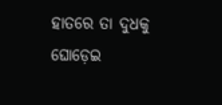ହାତରେ ତା ଦୁଧକୁ ଘୋଡ଼େଇ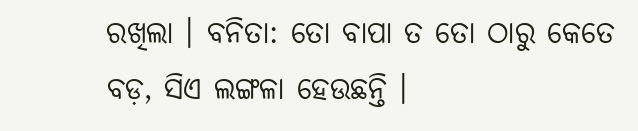ରଖିଲା । ବନିତା: ତୋ ବାପା ତ ତୋ ଠାରୁ କେତେ ବଡ଼, ସିଏ ଲଙ୍ଗଳା ହେଉଛନ୍ତି ।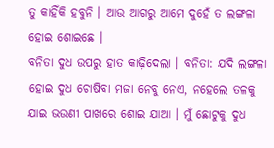ତୁ କାହିଁକି ହବୁନି । ଆଉ ଆଗରୁ ଆମେ ଦୁହେଁ ତ ଲଙ୍ଗଳା ହୋଇ ଶୋଇଛେ ।
ବନିତା ଦୁଧ ଉପରୁ ହାତ କାଢ଼ିଦେଲା । ବନିତା: ଯଦି ଲଙ୍ଗଳା ହୋଇ ଦୁଧ ଚୋଷିବା ମଜା ନେବୁ ନେଏ, ନହେଲେ ତଳକୁ ଯାଇ ଭଉଣୀ ପାଖରେ ଶୋଇ ଯାଆ । ମୁଁ ଛୋଟୁକୁ ଦୁଧ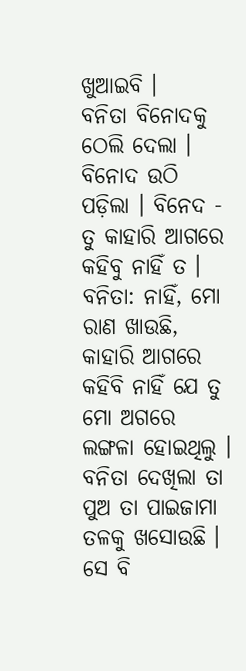ଖୁଆଇବି ।
ବନିତା ବିନୋଦକୁ ଠେଲି ଦେଲା । ବିନୋଦ ଉଠି ପଡ଼ିଲା । ବିନେଦ - ତୁ କାହାରି ଆଗରେ କହିବୁ ନାହିଁ ତ ।
ବନିତା: ନାହିଁ, ମୋ ରାଣ ଖାଉଛି, କାହାରି ଆଗରେ କହିବି ନାହିଁ ଯେ ତୁ ମୋ ଅଗରେ ଲଙ୍ଗଳା ହୋଇଥିଲୁ ।
ବନିତା ଦେଖିଲା ତା ପୁଅ ତା ପାଇଜାମା ତଳକୁ ଖସୋଉଛି । ସେ ବି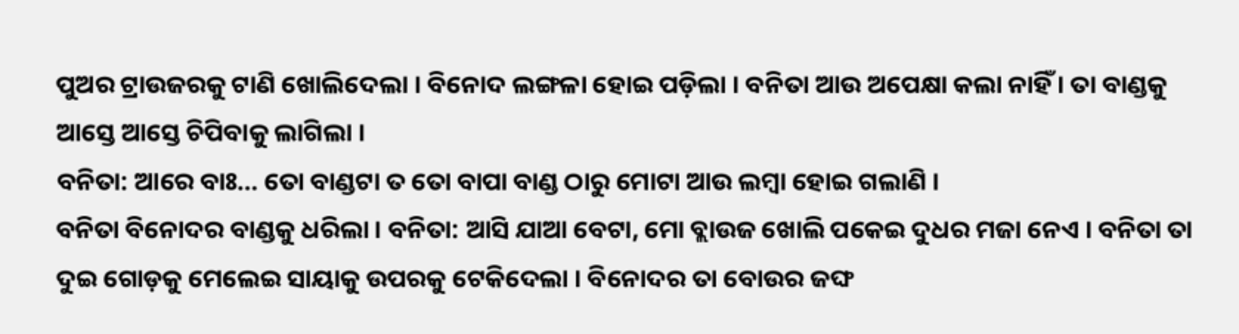ପୁଅର ଟ୍ରାଉଜରକୁ ଟାଣି ଖୋଲିଦେଲା । ବିନୋଦ ଲଙ୍ଗଳା ହୋଇ ପଡ଼ିଲା । ବନିତା ଆଉ ଅପେକ୍ଷା କଲା ନାହିଁ । ତା ବାଣ୍ଡକୁ ଆସ୍ତେ ଆସ୍ତେ ଚିପିବାକୁ ଲାଗିଲା ।
ବନିତା: ଆରେ ବାଃ... ତୋ ବାଣ୍ଡଟା ତ ତୋ ବାପା ବାଣ୍ଡ ଠାରୁ ମୋଟା ଆଉ ଲମ୍ବା ହୋଇ ଗଲାଣି ।
ବନିତା ବିନୋଦର ବାଣ୍ଡକୁ ଧରିଲା । ବନିତା: ଆସି ଯାଆ ବେଟା, ମୋ ବ୍ଲାଉଜ ଖୋଲି ପକେଇ ଦୁଧର ମଜା ନେଏ । ବନିତା ତା ଦୁଇ ଗୋଡ଼କୁ ମେଲେଇ ସାୟାକୁ ଉପରକୁ ଟେକିଦେଲା । ବିନୋଦର ତା ବୋଉର ଜଙ୍ଘ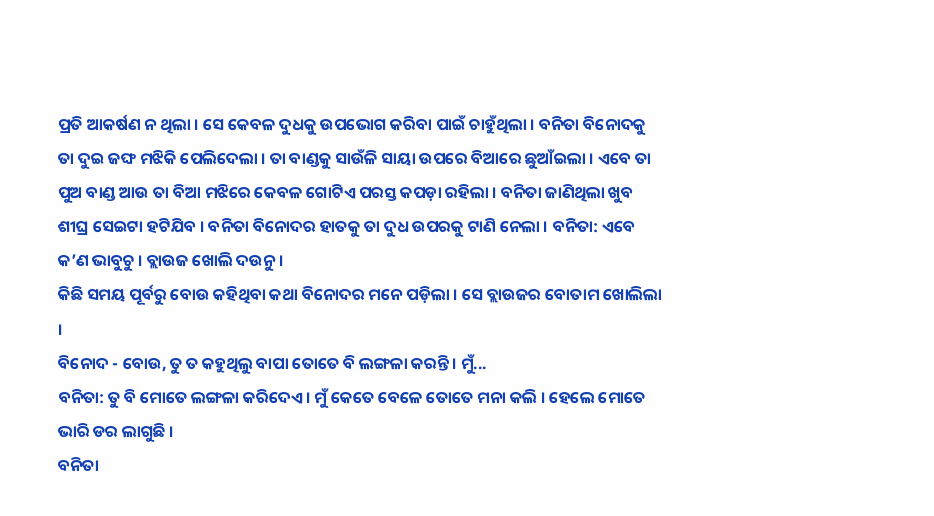ପ୍ରତି ଆକର୍ଷଣ ନ ଥିଲା । ସେ କେବଳ ଦୁଧକୁ ଉପଭୋଗ କରିବା ପାଇଁ ଚାହୁଁଥିଲା । ବନିତା ବିନୋଦକୁ ତା ଦୁଇ ଜଙ୍ଘ ମଝିକି ପେଲିଦେଲା । ତା ବାଣ୍ଡକୁ ସାଉଁଳି ସାୟା ଉପରେ ବିଆରେ ଛୁଆଁଇଲା । ଏବେ ତା ପୁଅ ବାଣ୍ଡ ଆଉ ତା ବିଆ ମଝିରେ କେବଳ ଗୋଟିଏ ପରସ୍ତ କପଡ଼ା ରହିଲା । ବନିତା ଜାଣିଥିଲା ଖୁବ ଶୀଘ୍ର ସେଇଟା ହଟିଯିବ । ବନିତା ବିନୋଦର ହାତକୁ ତା ଦୁଧ ଉପରକୁ ଟାଣି ନେଲା । ବନିତା: ଏବେ କ’ଣ ଭାବୁଚୁ । ବ୍ଲାଉଜ ଖୋଲି ଦଉନୁ ।
କିଛି ସମୟ ପୂର୍ବରୁ ବୋଉ କହିଥିବା କଥା ବିନୋଦର ମନେ ପଡ଼ିଲା । ସେ ବ୍ଲାଉଜର ବୋତାମ ଖୋଲିଲା ।
ବିନୋଦ - ବୋଉ, ତୁ ତ କହୁଥିଲୁ ବାପା ତୋତେ ବି ଲଙ୍ଗଳା କରନ୍ତି । ମୁଁ...
ବନିତା: ତୁ ବି ମୋତେ ଲଙ୍ଗଳା କରିଦେଏ । ମୁଁ କେତେ ବେଳେ ତୋତେ ମନା କଲି । ହେଲେ ମୋତେ ଭାରି ଡର ଲାଗୁଛି ।
ବନିତା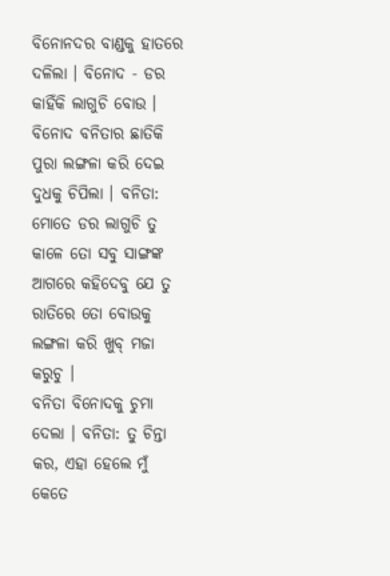ବିନୋନଦର ବାଣ୍ଡକୁ ହାତରେ ଦଳିଲା । ବିନୋଦ - ଡର କାହିଁକି ଲାଗୁଚି ବୋଉ ।
ବିନୋଦ ବନିତାର ଛାତିକି ପୁରା ଲଙ୍ଗଳା କରି ଦେଇ ଦୁଧକୁ ଚିପିଲା । ବନିତା: ମୋତେ ଡର ଲାଗୁଚି ତୁ କାଳେ ତୋ ସବୁ ସାଙ୍ଗଙ୍କ ଆଗରେ କହିଦେବୁ ଯେ ତୁ ରାତିରେ ତୋ ବୋଉକୁ ଲଙ୍ଗଳା କରି ଖୁବ୍ ମଜା କରୁଚୁ ।
ବନିତା ବିନୋଦକୁ ଚୁମା ଦେଲା । ବନିତା: ତୁ ଚିନ୍ତା କର, ଏହା ହେଲେ ମୁଁ କେତେ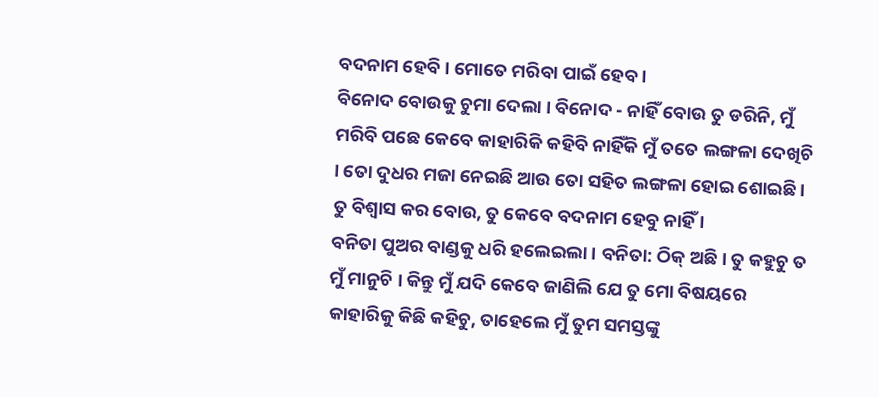ବଦନାମ ହେବି । ମୋତେ ମରିବା ପାଇଁ ହେବ ।
ବିନୋଦ ବୋଉକୁ ଚୁମା ଦେଲା । ବିନୋଦ - ନାହିଁ ବୋଉ ତୁ ଡରିନି, ମୁଁ ମରିବି ପଛେ କେବେ କାହାରିକି କହିବି ନାହିଁକି ମୁଁ ତତେ ଲଙ୍ଗଳା ଦେଖିଚି । ତୋ ଦୁଧର ମଜା ନେଇଛି ଆଉ ତୋ ସହିତ ଲଙ୍ଗଳା ହୋଇ ଶୋଇଛି । ତୁ ବିଶ୍ୱାସ କର ବୋଉ, ତୁ କେବେ ବଦନାମ ହେବୁ ନାହିଁ ।
ବନିତା ପୁଅର ବାଣ୍ଡକୁ ଧରି ହଲେଇଲା । ବନିତା: ଠିକ୍ ଅଛି । ତୁ କହୁଚୁ ତ ମୁଁ ମାନୁଚି । କିନ୍ତୁ ମୁଁ ଯଦି କେବେ ଜାଣିଲି ଯେ ତୁ ମୋ ବିଷୟରେ କାହାରିକୁ କିଛି କହିଚୁ, ତାହେଲେ ମୁଁ ତୁମ ସମସ୍ତଙ୍କୁ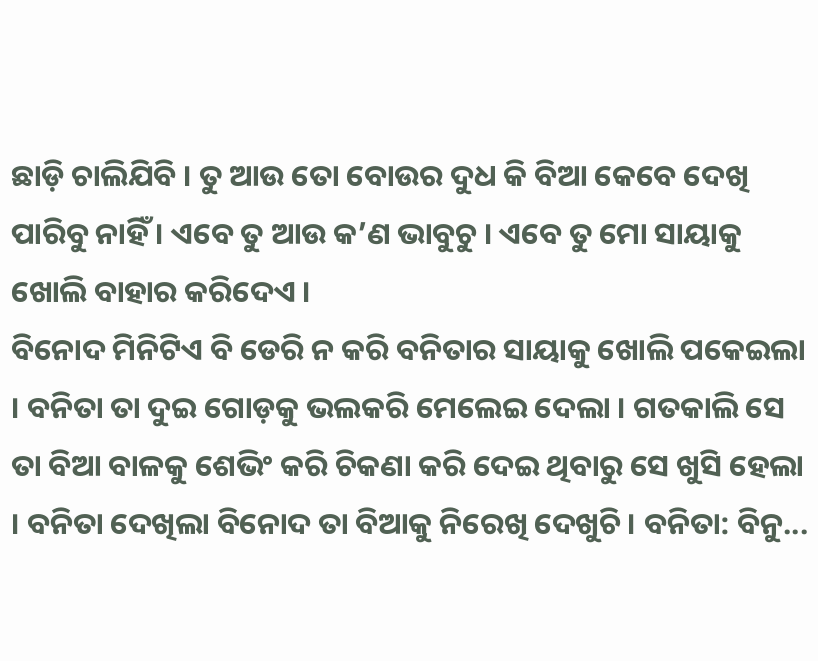ଛାଡ଼ି ଚାଲିଯିବି । ତୁ ଆଉ ତୋ ବୋଉର ଦୁଧ କି ବିଆ କେବେ ଦେଖି ପାରିବୁ ନାହିଁ । ଏବେ ତୁ ଆଉ କ’ଣ ଭାବୁଚୁ । ଏବେ ତୁ ମୋ ସାୟାକୁ ଖୋଲି ବାହାର କରିଦେଏ ।
ବିନୋଦ ମିନିଟିଏ ବି ଡେରି ନ କରି ବନିତାର ସାୟାକୁ ଖୋଲି ପକେଇଲା । ବନିତା ତା ଦୁଇ ଗୋଡ଼କୁ ଭଲକରି ମେଲେଇ ଦେଲା । ଗତକାଲି ସେ ତା ବିଆ ବାଳକୁ ଶେଭିଂ କରି ଚିକଣା କରି ଦେଇ ଥିବାରୁ ସେ ଖୁସି ହେଲା । ବନିତା ଦେଖିଲା ବିନୋଦ ତା ବିଆକୁ ନିରେଖି ଦେଖୁଚି । ବନିତା: ବିନୁ...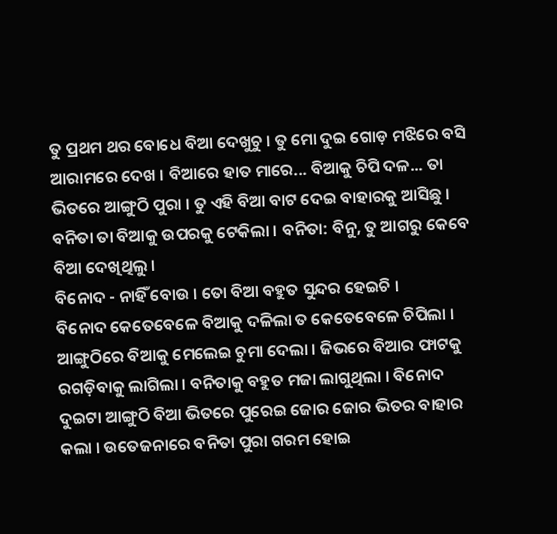ତୁ ପ୍ରଥମ ଥର ବୋଧେ ବିଆ ଦେଖୁଚୁ । ତୁ ମୋ ଦୁଇ ଗୋଡ଼ ମଝିରେ ବସି ଆରାମରେ ଦେଖ । ବିଆରେ ହାତ ମାରେ... ବିଆକୁ ଚିପି ଦଳ... ତା ଭିତରେ ଆଙ୍ଗୁଠି ପୁରା । ତୁ ଏହି ବିଆ ବାଟ ଦେଇ ବାହାରକୁ ଆସିଛୁ ।
ବନିତା ତା ବିଆକୁ ଉପରକୁ ଟେକିଲା । ବନିତା: ବିନୁ, ତୁ ଆଗରୁ କେବେ ବିଆ ଦେଖିଥିଲୁ ।
ବିନୋଦ - ନାହିଁ ବୋଉ । ତୋ ବିଆ ବହୁତ ସୁନ୍ଦର ହେଇଚି ।
ବିନୋଦ କେତେବେଳେ ବିଆକୁ ଦଳିଲା ତ କେତେବେଳେ ଚିପିଲା । ଆଙ୍ଗୁଠିରେ ବିଆକୁ ମେଲେଇ ଚୁମା ଦେଲା । ଜିଭରେ ବିଆର ଫାଟକୁ ରଗଡ଼ିବାକୁ ଲାଗିଲା । ବନିତାକୁ ବହୁତ ମଜା ଲାଗୁଥିଲା । ବିନୋଦ ଦୁଇଟା ଆଙ୍ଗୁଠି ବିଆ ଭିତରେ ପୁରେଇ ଜୋର ଜୋର ଭିତର ବାହାର କଲା । ଉତେଜନାରେ ବନିତା ପୁରା ଗରମ ହୋଇ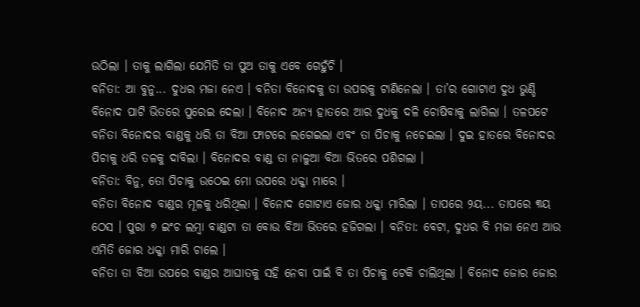ଉଠିଲା । ତାକୁ ଲାଗିଲା ଯେମିତି ତା ପୁଅ ତାକୁ ଏବେ ଗେହୁଁଚି ।
ବନିତା: ଆ ବୁନୁ... ଦୁଧର ମଜା ନେଏ । ବନିତା ବିନୋଦକୁ ତା ଉପରକୁ ଟାଣିନେଲା । ତା’ର ଗୋଟାଏ ଦୁଧ ଭୁଣ୍ଡି ବିନୋଦ ପାଟି ଭିତରେ ପୁରେଇ ଦେଲା । ବିନୋଦ ଅନ୍ୟ ହାତରେ ଆର ଦୁଧକୁ ଦଳି ଚୋଷିବାକୁ ଲାଗିଲା । ତଳପଟେ ବନିତା ବିନୋଦର ବାଣ୍ଡକୁ ଧରି ତା ବିଆ ଫାଟରେ ଲଗେଇଲା ଏବଂ ତା ପିଚାକୁ ନଚେଇଲା । ଦୁଇ ହାତରେ ବିନୋଦର ପିଚାକୁ ଧରି ତଳକୁ ଦାବିଲା । ବିନୋଦର ବାଣ୍ଡ ତା ନାଳୁଆ ବିଆ ଭିତରେ ପଶିଗଲା ।
ବନିତା: ବିନୁ, ତୋ ପିଚାକୁ ଉଠେଇ ମୋ ଉପରେ ଧକ୍କା ମାରେ ।
ବନିତା ବିନୋଦ ବାଣ୍ଡର ମୂଳକୁ ଧରିଥିଲା । ବିନୋଦ ଗୋଟାଏ ଜୋର ଧକ୍କା ମାରିଲା । ତାପରେ ୨ୟ... ତାପରେ ୩ୟ ଠେସ । ପୁରା ୭ ଇଂଚ ଲମ୍ବା ବାଣ୍ଡଟା ତା ବୋଉ ବିଆ ଭିତରେ ହଜିଗଲା । ବନିତା: ବେଟା, ଦୁଧର ବି ମଜା ନେଏ ଆଉ ଏମିତି ଜୋର ଧକ୍କା ମାରି ଚାଲେ ।
ବନିତା ତା ବିଆ ଉପରେ ବାଣ୍ଡର ଆଘାତକୁ ସହି ନେବା ପାଇଁ ବି ତା ପିଚାକୁ ଟେକି ଚାଲିଥିଲା । ବିନୋଦ ଜୋର ଜୋର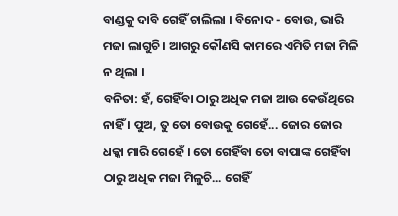ବାଣ୍ଡକୁ ଦାବି ଗେହିଁ ଚାଲିଲା । ବିନୋଦ - ବୋଉ, ଭାରି ମଜା ଲାଗୁଚି । ଆଗରୁ କୌଣସି କାମରେ ଏମିତି ମଜା ମିଳି ନ ଥିଲା ।
ବନିତା: ହଁ, ଗେହିଁବା ଠାରୁ ଅଧିକ ମଜା ଆଉ କେଉଁଥିରେ ନାହିଁ । ପୁଅ, ତୁ ତୋ ବୋଉକୁ ଗେହେଁ... ଜୋର ଜୋର ଧକ୍କା ମାରି ଗେହେଁ । ତୋ ଗେହିଁବା ତୋ ବାପାଙ୍କ ଗେହିଁବା ଠାରୁ ଅଧିକ ମଜା ମିଳୁଚି... ଗେହିଁ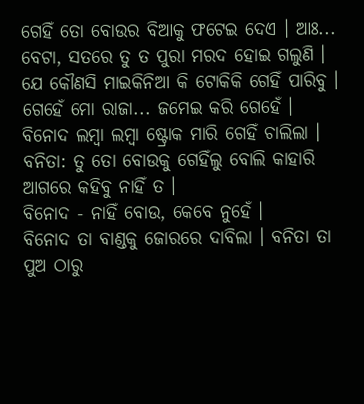ଗେହିଁ ତୋ ବୋଉର ବିଆକୁ ଫଟେଇ ଦେଏ । ଆଃ... ବେଟା, ସତରେ ତୁ ତ ପୁରା ମରଦ ହୋଇ ଗଲୁଣି । ଯେ କୌଣସି ମାଇକିନିଆ କି ଟୋକିକି ଗେହିଁ ପାରିବୁ । ଗେହେଁ ମୋ ରାଜା... ଜମେଇ କରି ଗେହେଁ ।
ବିନୋଦ ଲମ୍ବା ଲମ୍ବା ଷ୍ଟ୍ରୋକ ମାରି ଗେହିଁ ଚାଲିଲା । ବନିତା: ତୁ ତୋ ବୋଉକୁ ଗେହିଁଲୁ ବୋଲି କାହାରି ଆଗରେ କହିବୁ ନାହିଁ ତ ।
ବିନୋଦ - ନାହିଁ ବୋଉ, କେବେ ନୁହେଁ ।
ବିନୋଦ ତା ବାଣ୍ଡକୁ ଜୋରରେ ଦାବିଲା । ବନିତା ତା ପୁଅ ଠାରୁ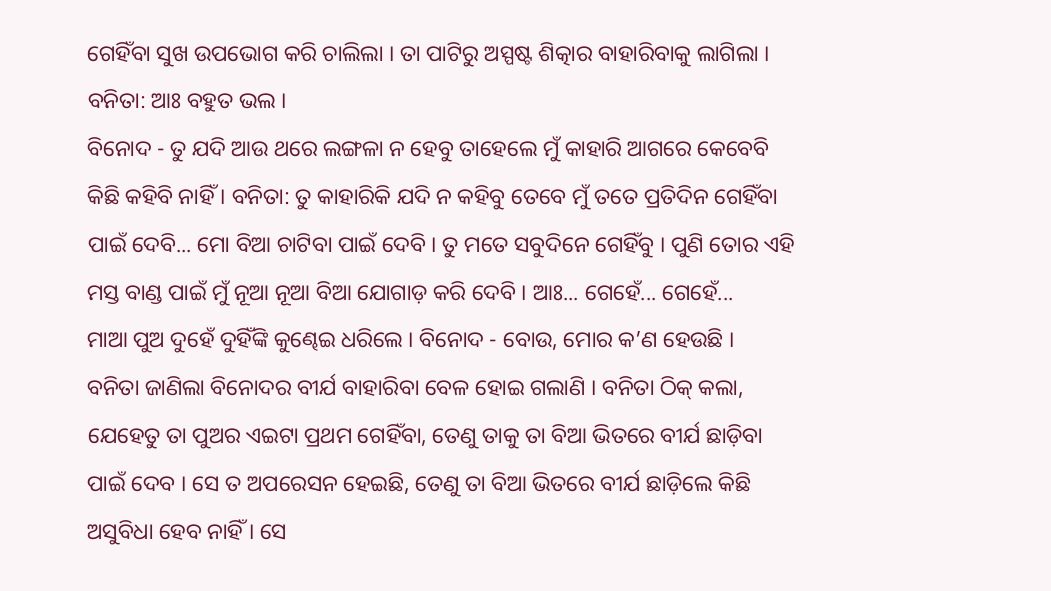ଗେହିଁବା ସୁଖ ଉପଭୋଗ କରି ଚାଲିଲା । ତା ପାଟିରୁ ଅସ୍ପଷ୍ଟ ଶିତ୍କାର ବାହାରିବାକୁ ଲାଗିଲା । ବନିତା: ଆଃ ବହୁତ ଭଲ ।
ବିନୋଦ - ତୁ ଯଦି ଆଉ ଥରେ ଲଙ୍ଗଳା ନ ହେବୁ ତାହେଲେ ମୁଁ କାହାରି ଆଗରେ କେବେବି କିଛି କହିବି ନାହିଁ । ବନିତା: ତୁ କାହାରିକି ଯଦି ନ କହିବୁ ତେବେ ମୁଁ ତତେ ପ୍ରତିଦିନ ଗେହିଁବା ପାଇଁ ଦେବି... ମୋ ବିଆ ଚାଟିବା ପାଇଁ ଦେବି । ତୁ ମତେ ସବୁଦିନେ ଗେହିଁବୁ । ପୁଣି ତୋର ଏହି ମସ୍ତ ବାଣ୍ଡ ପାଇଁ ମୁଁ ନୂଆ ନୂଆ ବିଆ ଯୋଗାଡ଼ କରି ଦେବି । ଆଃ... ଗେହେଁ... ଗେହେଁ...
ମାଆ ପୁଅ ଦୁହେଁ ଦୁହିଁଙ୍କି କୁଣ୍ଢେଇ ଧରିଲେ । ବିନୋଦ - ବୋଉ, ମୋର କ’ଣ ହେଉଛି ।
ବନିତା ଜାଣିଲା ବିନୋଦର ବୀର୍ଯ ବାହାରିବା ବେଳ ହୋଇ ଗଲାଣି । ବନିତା ଠିକ୍ କଲା, ଯେହେତୁ ତା ପୁଅର ଏଇଟା ପ୍ରଥମ ଗେହିଁବା, ତେଣୁ ତାକୁ ତା ବିଆ ଭିତରେ ବୀର୍ଯ ଛାଡ଼ିବା ପାଇଁ ଦେବ । ସେ ତ ଅପରେସନ ହେଇଛି, ତେଣୁ ତା ବିଆ ଭିତରେ ବୀର୍ଯ ଛାଡ଼ିଲେ କିଛି ଅସୁବିଧା ହେବ ନାହିଁ । ସେ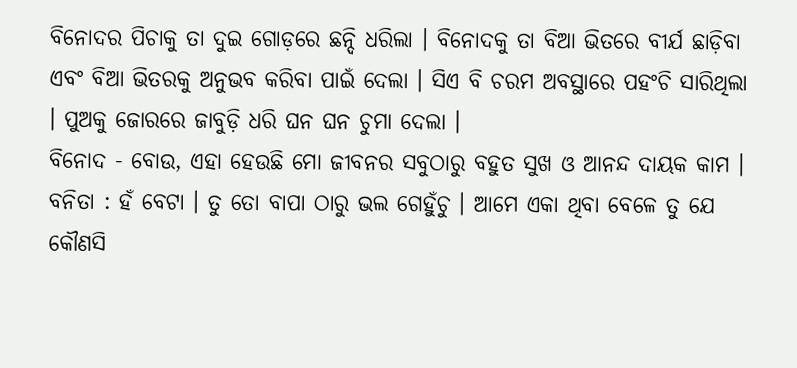ବିନୋଦର ପିଚାକୁ ତା ଦୁଇ ଗୋଡ଼ରେ ଛନ୍ଦି ଧରିଲା । ବିନୋଦକୁ ତା ବିଆ ଭିତରେ ବୀର୍ଯ ଛାଡ଼ିବା ଏବଂ ବିଆ ଭିତରକୁ ଅନୁଭବ କରିବା ପାଇଁ ଦେଲା । ସିଏ ବି ଚରମ ଅବସ୍ଥାରେ ପହଂଚି ସାରିଥିଲା । ପୁଅକୁ ଜୋରରେ ଜାବୁଡ଼ି ଧରି ଘନ ଘନ ଚୁମା ଦେଲା ।
ବିନୋଦ - ବୋଉ, ଏହା ହେଉଛି ମୋ ଜୀବନର ସବୁଠାରୁ ବହୁତ ସୁଖ ଓ ଆନନ୍ଦ ଦାୟକ କାମ ।
ବନିତା : ହଁ ବେଟା । ତୁ ତୋ ବାପା ଠାରୁ ଭଲ ଗେହୁଁଚୁ । ଆମେ ଏକା ଥିବା ବେଳେ ତୁ ଯେ କୌଣସି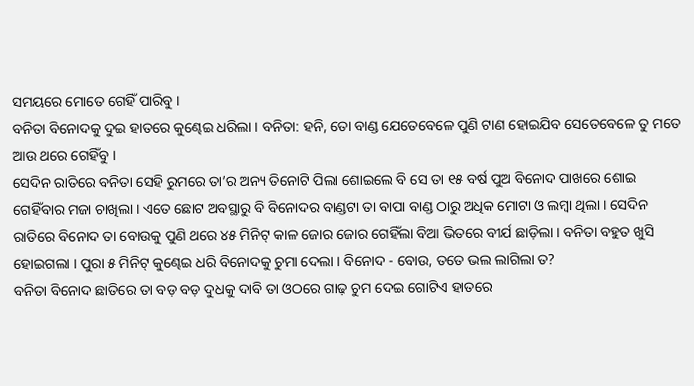ସମୟରେ ମୋତେ ଗେହିଁ ପାରିବୁ ।
ବନିତା ବିନୋଦକୁ ଦୁଇ ହାତରେ କୁଣ୍ଢେଇ ଧରିଲା । ବନିତା: ହନି, ତୋ ବାଣ୍ଡ ଯେତେବେଳେ ପୁଣି ଟାଣ ହୋଇଯିବ ସେତେବେଳେ ତୁ ମତେ ଆଉ ଥରେ ଗେହିଁବୁ ।
ସେଦିନ ରାତିରେ ବନିତା ସେହି ରୁମରେ ତା’ର ଅନ୍ୟ ତିନୋଟି ପିଲା ଶୋଇଲେ ବି ସେ ତା ୧୫ ବର୍ଷ ପୁଅ ବିନୋଦ ପାଖରେ ଶୋଇ ଗେହିଁବାର ମଜା ଚାଖିଲା । ଏତେ ଛୋଟ ଅବସ୍ଥାରୁ ବି ବିନୋଦର ବାଣ୍ଡଟା ତା ବାପା ବାଣ୍ଡ ଠାରୁ ଅଧିକ ମୋଟା ଓ ଲମ୍ବା ଥିଲା । ସେଦିନ ରାତିରେ ବିନୋଦ ତା ବୋଉକୁ ପୁଣି ଥରେ ୪୫ ମିନିଟ୍ କାଳ ଜୋର ଜୋର ଗେହିଁଲା ବିଆ ଭିତରେ ବୀର୍ଯ ଛାଡ଼ିଲା । ବନିତା ବହୁତ ଖୁସି ହୋଇଗଲା । ପୁରା ୫ ମିନିଟ୍ କୁଣ୍ଢେଇ ଧରି ବିନୋଦକୁ ଚୁମା ଦେଲା । ବିନୋଦ - ବୋଉ, ତତେ ଭଲ ଲାଗିଲା ତ?
ବନିତା ବିନୋଦ ଛାତିରେ ତା ବଡ଼ ବଡ଼ ଦୁଧକୁ ଦାବି ତା ଓଠରେ ଗାଢ଼ ଚୁମ ଦେଇ ଗୋଟିଏ ହାତରେ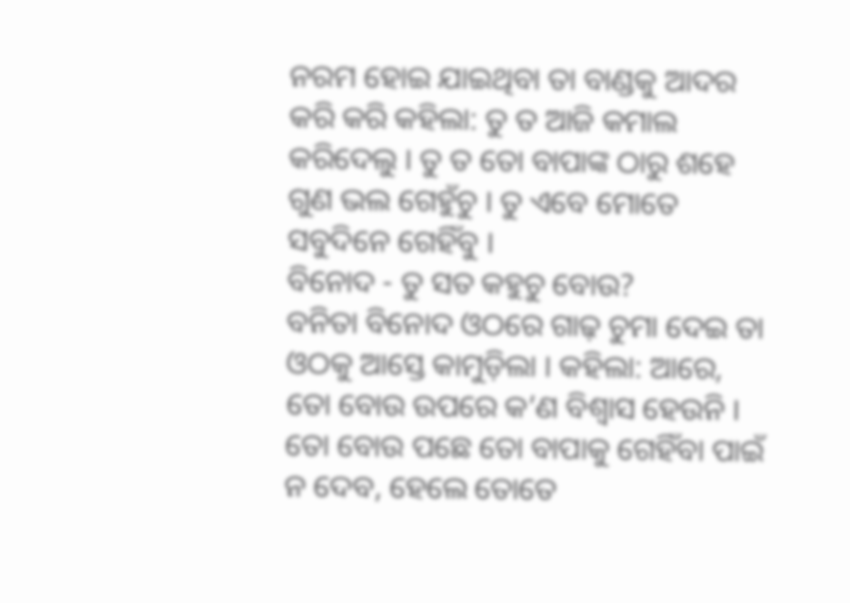ନରମ ହୋଇ ଯାଇଥିବା ତା ବାଣ୍ଡକୁ ଆଦର କରି କରି କହିଲା: ତୁ ତ ଆଜି କମାଲ କରିଦେଲୁ । ତୁ ତ ତୋ ବାପାଙ୍କ ଠାରୁ ଶହେ ଗୁଣ ଭଲ ଗେହୁଁଚୁ । ତୁ ଏବେ ମୋତେ ସବୁଦିନେ ଗେହିଁବୁ ।
ବିନୋଦ - ତୁ ସତ କହୁଚୁ ବୋଉ?
ବନିତା ବିନୋଦ ଓଠରେ ଗାଢ଼ ଚୁମା ଦେଇ ତା ଓଠକୁ ଆସ୍ତେ କାମୁଡ଼ିଲା । କହିଲା: ଆରେ, ତୋ ବୋଉ ଉପରେ କ’ଣ ବିଶ୍ୱାସ ହେଉନି । ତୋ ବୋଉ ପଛେ ତୋ ବାପାକୁ ଗେହିଁବା ପାଇଁ ନ ଦେବ, ହେଲେ ତୋତେ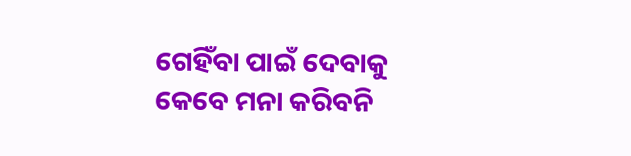ଗେହିଁବା ପାଇଁ ଦେବାକୁ କେବେ ମନା କରିବନି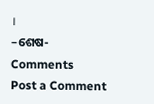।
–ଶେଷ-
Comments
Post a Comment